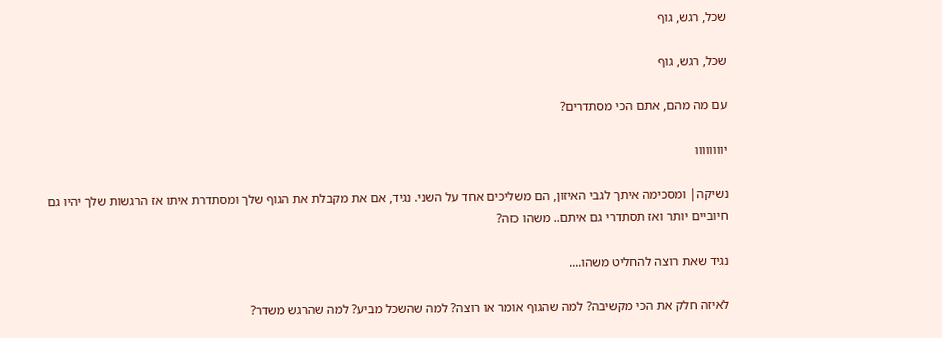שכל, רגש, גוף

שכל, רגש, גוף

עם מה מהם, אתם הכי מסתדרים?

יוווווווו

נשיקה| ומסכימה איתך לגבי האיזון, הם משליכים אחד על השני. נגיד, אם את מקבלת את הגוף שלך ומסתדרת איתו אז הרגשות שלך יהיו גם חיוביים יותר ואז תסתדרי גם איתם.. משהו כזה?

נגיד שאת רוצה להחליט משהו....

לאיזה חלק את הכי מקשיבה? למה שהגוף אומר או רוצה? למה שהשכל מביע? למה שהרגש משדר?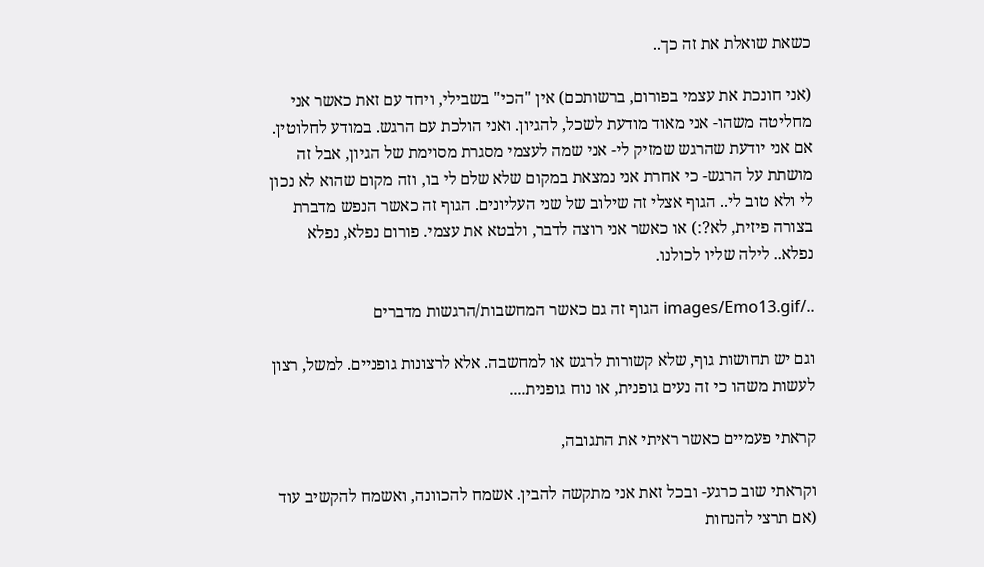כשאת שואלת את זה כך..

(אני חונכת את עצמי בפורום, ברשותכם) אין "הכי" בשבילי, ויחד עם זאת כאשר אני מחליטה משהו- אני מאוד מודעת לשכל, להגיון. ואני הולכת עם הרגש. במודע לחלוטין. אם אני יודעת שהרגש שמזיק לי- אני שמה לעצמי מסגרת מסוימת של הגיון, אבל זה מושתת על הרגש- כי אחרת אני נמצאת במקום שלא שלם לי בו, וזה מקום שהוא לא נכון לי ולא טוב לי.. הגוף אצלי זה שילוב של שני העליונים. הגוף זה כאשר הנפש מדברת בצורה פיזית, לא?:) או כאשר אני רוצה לדבר, ולבטא את עצמי. פורום נפלא, נפלא נפלא.. לילה שליו לכולנו.

../images/Emo13.gif הגוף זה גם כאשר המחשבות/הרגשות מדברים

וגם יש תחושות גוף, שלא קשורות לרגש או למחשבה. אלא לרצונות גופניים. למשל, רצון לעשות משהו כי זה נעים גופנית, או נוח גופנית....

קראתי פעמיים כאשר ראיתי את התגובה,

וקראתי שוב כרגע- ובכל זאת אני מתקשה להבין. אשמח להכוונה, ואשמח להקשיב עוד (אם תרצי להנחות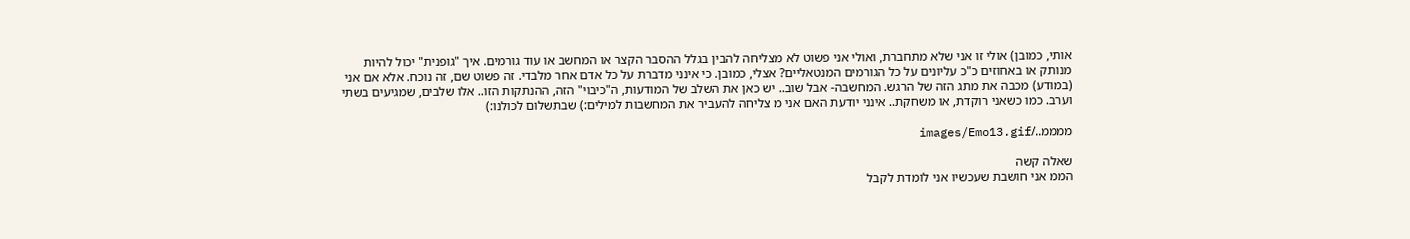אותי, כמובן) אולי זו אני שלא מתחברת, ואולי אני פשוט לא מצליחה להבין בגלל ההסבר הקצר או המחשב או עוד גורמים. איך "גופנית" יכול להיות מנותק או באחוזים כ"כ עליונים על כל הגורמים המנטאליים? אצלי, כמובן. כי אינני מדברת על כל אדם אחר מלבדי. זה פשוט שם, זה נוכח. אלא אם אני (במודע) מכבה את מתג הזה של הרגש. המחשבה- אבל שוב.. יש כאן את השלב של המודעות, ה"כיבוי" הזה, ההנתקות הזו.. אלו שלבים, שמגיעים בשתי וערב. כמו כשאני רוקדת, או משחקת.. אינני יודעת האם אני מ צליחה להעביר את המחשבות למילים:) שבתשלום לכולנו:)

ממממ../images/Emo13.gif

שאלה קשה
הממ אני חושבת שעכשיו אני לומדת לקבל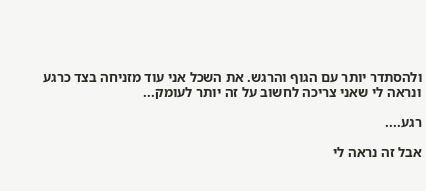ולהסתדר יותר עם הגוף והרגש. את השכל אני עוד מזניחה בצד כרגע
ונראה לי שאני צריכה לחשוב על זה יותר לעומק...

רגע....

אבל זה נראה לי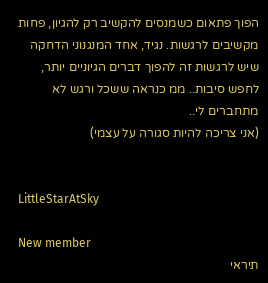הפוך פתאום כשמנסים להקשיב רק להגיון, פחות מקשיבים לרגשות. נגיד, אחד המנגנוני הדחקה שיש לרגשות זה להפוך דברים הגיוניים יותר, לחפש סיבות.. ממ כנראה ששכל ורגש לא מתחברים לי..
(אני צריכה להיות סגורה על עצמי)


LittleStarAtSky

New member
תיראי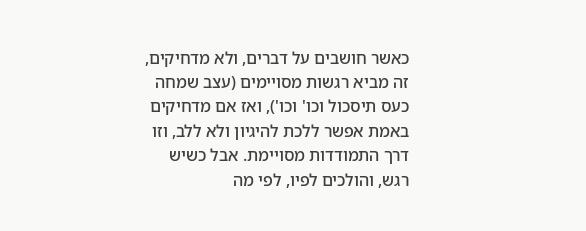כאשר חושבים על דברים, ולא מדחיקים, זה מביא רגשות מסויימים (עצב שמחה כעס תיסכול וכו' וכו'), ואז אם מדחיקים באמת אפשר ללכת להיגיון ולא ללב, וזו דרך התמודדות מסויימת. אבל כשיש רגש, והולכים לפיו, לפי מה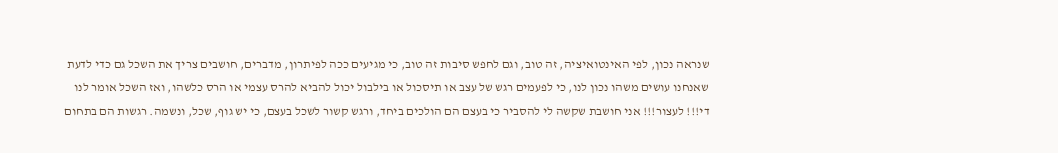שנראה נכון, לפי האינטואיציה, זה טוב, וגם לחפש סיבות זה טוב, כי מגיעים ככה לפיתרון, מדברים, חושבים צריך את השכל גם כדי לדעת שאנחנו עושים משהו נכון לנו, כי לפעמים רגש של עצב או תיסכול או בילבול יכול להביא להרס עצמי או הרס כלשהו, ואז השכל אומר לנו די!!! לעצור!!! אני חושבת שקשה לי להסביר כי בעצם הם הולכים ביחד, ורגש קשור לשכל בעצם, כי יש גוף, שכל, ונשמה. רגשות הם בתחום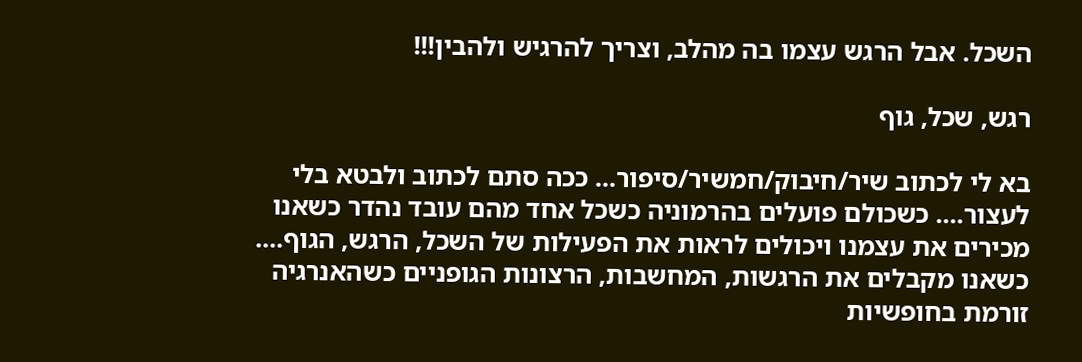השכל. אבל הרגש עצמו בה מהלב, וצריך להרגיש ולהבין!!!

רגש, שכל, גוף

בא לי לכתוב שיר/חיבוק/חמשיר/סיפור... ככה סתם לכתוב ולבטא בלי לעצור.... כשכולם פועלים בהרמוניה כשכל אחד מהם עובד נהדר כשאנו מכירים את עצמנו ויכולים לראות את הפעילות של השכל, הרגש, הגוף.... כשאנו מקבלים את הרגשות, המחשבות, הרצונות הגופניים כשהאנרגיה זורמת בחופשיות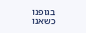בגופנו כשאנו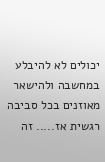יכולים לא להיבלע במחשבה ולהישאר מאוזנים בכל סביבה רגשית אז..... זה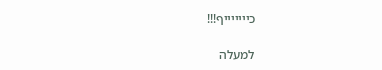כיייייייף!!!

למעלה